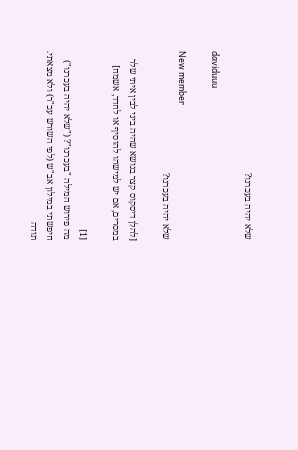שלא יהיה בעכרנו?

daviduuu

New member
שלא יהיה בעכרנו?

[להלן דיסקוס קצר בנושא שהיה ביני לבין איתי שלר במסרים, אם יש למישהו להוסיף או לחדד, אשמח]

[1]
מה פירוש המילה "בעכרנו"? ("שלא יהיה בעכרנו")
חיפשתי במילון אב"ש (לפי השורש עכ"ר) ולא מצאתי.
תודה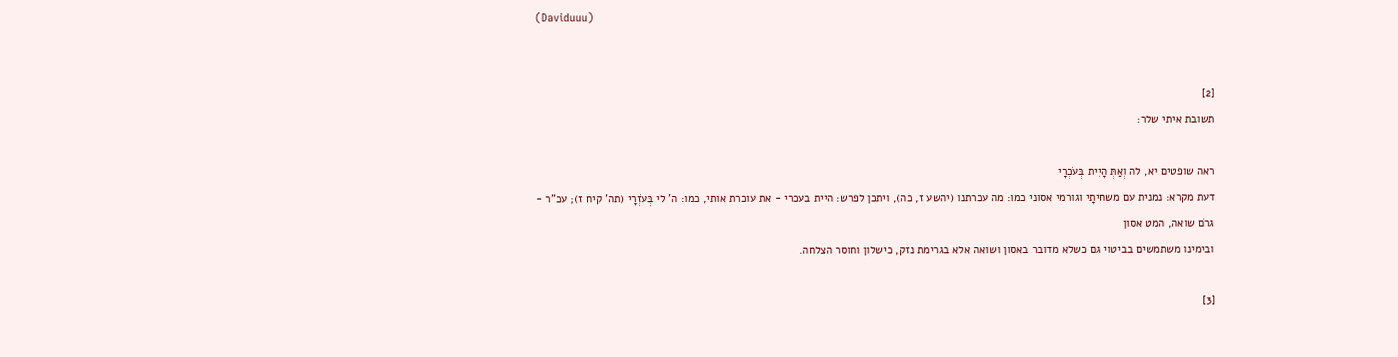(Daviduuu)


[2]
תשובת איתי שלר:

ראה שופטים יא, לה וְאַתְּ הָיִית בְּעֹכְרָי
דעת מקרא: נמנית עם משחיתָי וגורמי אסוני כמו: מה עכרתנו (יהשע ז, כה), ויתכן לפרש: היית בעכרי - את עוכרת אותי, כמו: ה' לי בְּעֹזְרָי (תה' קיח ז); עכ"ר - גרֹם שואה, המט אסון
ובימינו משתמשים בביטוי גם כשלא מדובר באסון ושואה אלא בגרימת נזק, כישלון וחוסר הצלחה.

[3]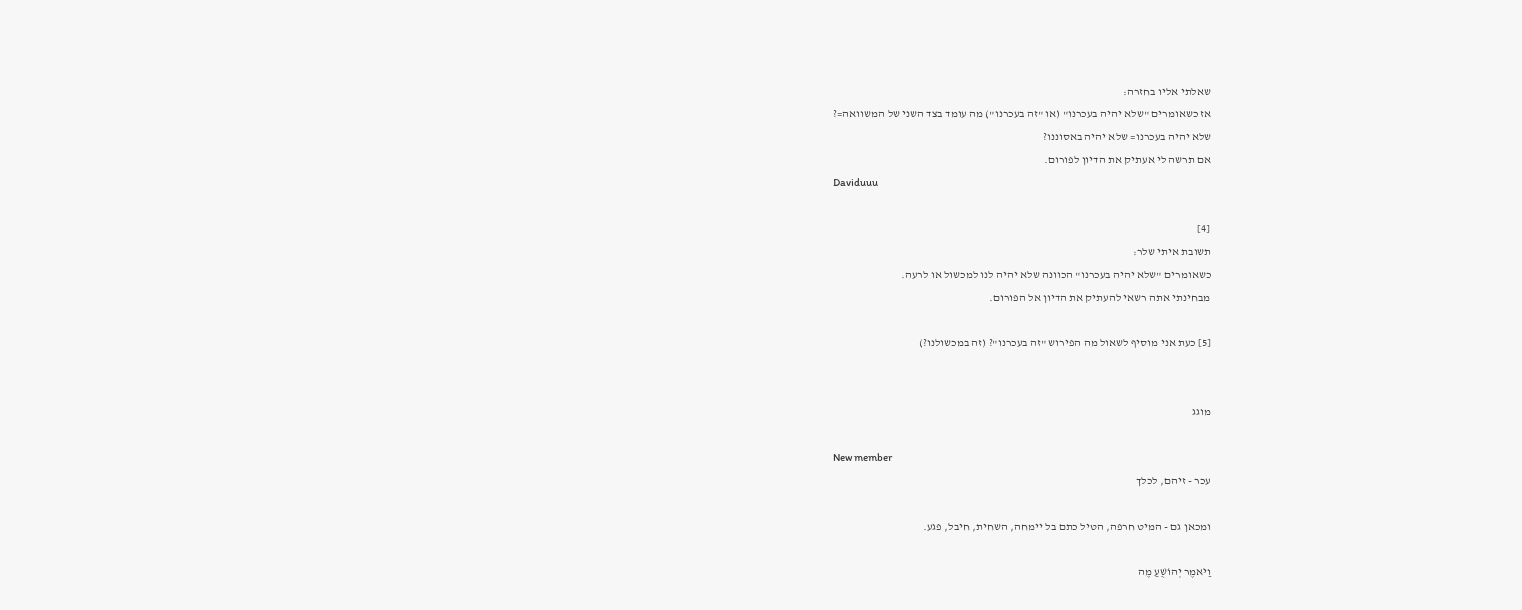שאלתי אליו בחזרה:
אז כשאומרים "שלא יהיה בעכרנו" (או "זה בעכרנו") מה עומד בצד השני של המשוואה=?
שלא יהיה בעכרנו= שלא יהיה באסוננו?
אם תרשה לי אעתיק את הדיון לפורום.
Daviduuu

[4]
תשובת איתי שלר:
כשאומרים "שלא יהיה בעכרנו" הכוונה שלא יהיה לנו למכשול או לרעה.
מבחינתי אתה רשאי להעתיק את הדיון אל הפורום.

[5] כעת אני מוסיף לשאול מה הפירוש "זה בעכרנו"? (זה במכשולנו?)


מוגג

New member
עכר - זיהם, לכלך

ומכאן גם - המיט חרפה, הטיל כתם בל יימחה, השחית, חיבל, פגע.

וַיֹּאמֶר יְהוֹשֻׁעַ מֶה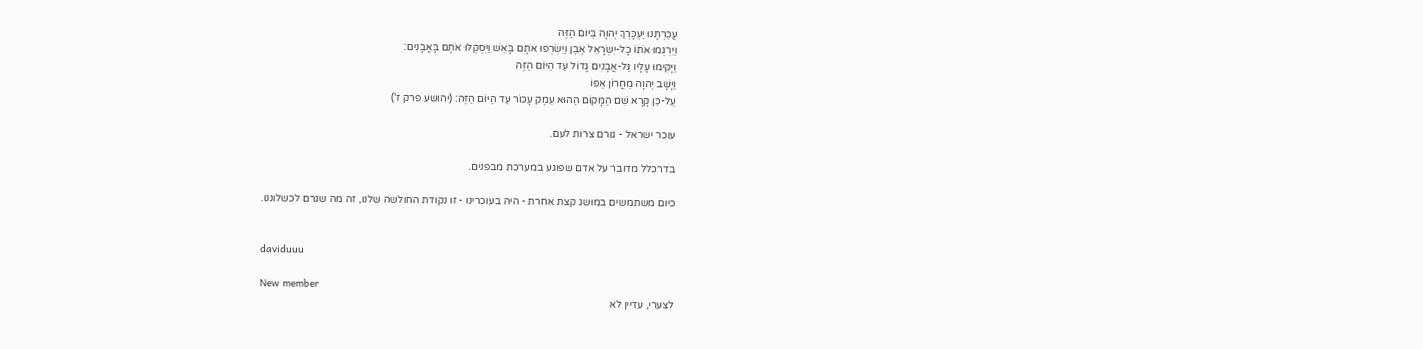עֲכַרְתָּנוּ יַעְכָּרְךָ יְהוָה בַּיּוֹם הַזֶּה
וַיִּרְגְּמוּ אֹתוֹ כָל-יִשְׂרָאֵל אֶבֶן וַיִּשְׂרְפוּ אֹתָם בָּאֵשׁ וַיִּסְקְלוּ אֹתָם בָּאֲבָנִים:
וַיָּקִימוּ עָלָיו גַּל-אֲבָנִים גָּדוֹל עַד הַיּוֹם הַזֶּה
וַיָּשָׁב יְהוָה מֵחֲרוֹן אַפּוֹ
עַל-כֵּן קָרָא שֵׁם הַמָּקוֹם הַהוּא עֵמֶק עָכוֹר עַד הַיּוֹם הַזֶּה: (יהושע פרק ז')

עוכר ישראל - גורם צרות לעם.

בדרכלל מדובר על אדם שפוגע במערכת מבפנים.

כיום משתמשים במושג קצת אחרת - היה בעוכרינו - זו נקודת החולשה שלנו, זה מה שגרם לכשלוננו.


daviduuu

New member
לצערי, עדיין לא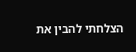הצלחתי להבין את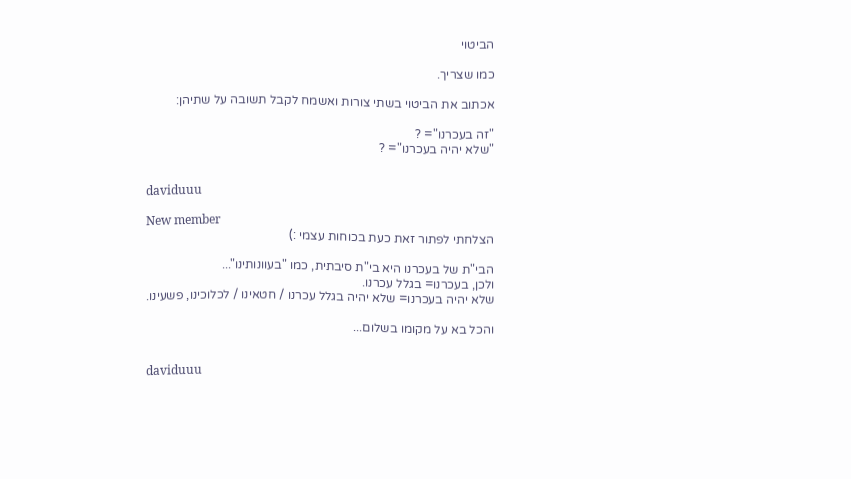הביטוי

כמו שצריך.

אכתוב את הביטוי בשתי צורות ואשמח לקבל תשובה על שתיהן:

"זה בעכרנו"= ?
"שלא יהיה בעכרנו"= ?


daviduuu

New member
הצלחתי לפתור זאת כעת בכוחות עצמי :)

הבי"ת של בעכרנו היא בי"ת סיבתית, כמו "בעוונותינו"...
ולכן, בעכרנו= בגלל עכרנו.
שלא יהיה בעכרנו= שלא יהיה בגלל עכרנו / חטאינו / לכלוכינו, פשעינו.

והכל בא על מקומו בשלום...


daviduuu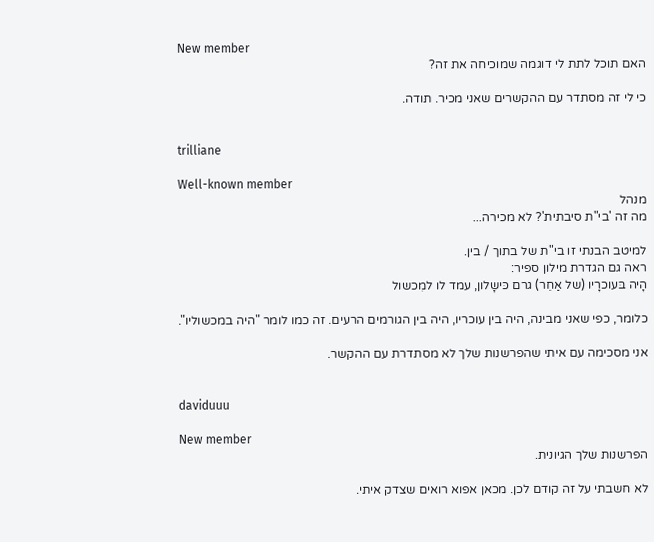New member
האם תוכל לתת לי דוגמה שמוכיחה את זה?

כי לי זה מסתדר עם ההקשרים שאני מכיר. תודה.


trilliane

Well-known member
מנהל
מה זה 'בי"ת סיבתית'? לא מכירה...

למיטב הבנתי זו בי"ת של בתוך / בין.
ראה גם הגדרת מילון ספיר:
הָיה בּעוכרָיו (של אַחֵר) גרם כּישָלון, עמד לו למִכשול

כלומר, כפי שאני מבינה, היה בין עוכריו, היה בין הגורמים הרעים. זה כמו לומר "היה במכשוליו".

אני מסכימה עם איתי שהפרשנות שלך לא מסתדרת עם ההקשר.


daviduuu

New member
הפרשנות שלך הגיונית.

לא חשבתי על זה קודם לכן. מכאן אפוא רואים שצדק איתי.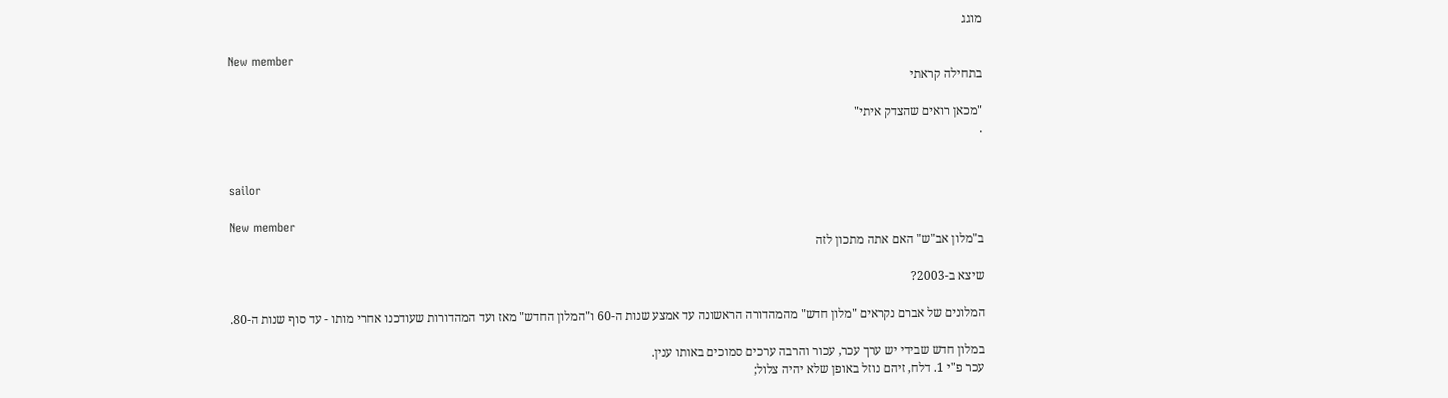מוגג

New member
בתחילה קראתי

"מכאן רואים שהצדק איתי"
.


sailor

New member
ב"מלון אב"ש" האם אתה מתכון לזה

שיצא ב-2003?

המלונים של אברם נקראים "מלון חדש" מהמהדורה הראשונה עד אמצע שנות ה-60 ו"המלון החדש" מאז ועד המהדורות שעודכנו אחרי מותו - עד סוף שנות ה-80.

במלון חדש שבידי יש ערך עכר, עכור והרבה ערכים סמוכים באותו ענין.
עכר פ"י 1. דלח, זיהם נוזל באופן שלא יהיה צלול;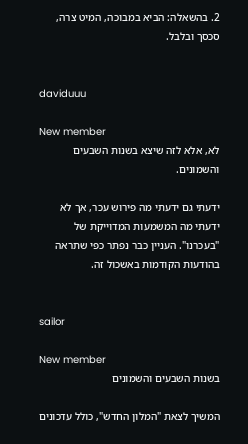2. בהשאלה: הביא במבוכה, המיט צרה, סכסך ובלבל.


daviduuu

New member
לא, אלא לזה שיצא בשנות השבעים והשמונים.

ידעתי גם ידעתי מה פירוש עכר, אך לא ידעתי מה המשמעות המדוייקת של "בעכרנו". העניין כבר נפתר כפי שתראה בהודעות הקודמות באשכול זה.


sailor

New member
בשנות השבעים והשמונים

המשיך לצאת "המלון החדש", כולל עדכונים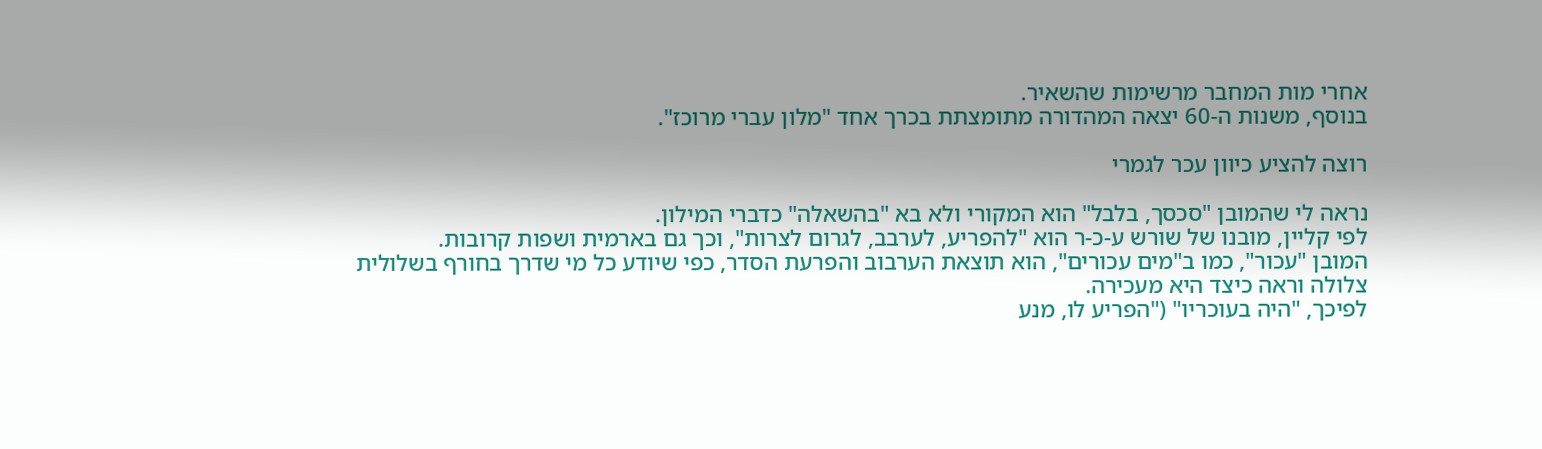אחרי מות המחבר מרשימות שהשאיר.
בנוסף, משנות ה-60 יצאה המהדורה מתומצתת בכרך אחד "מלון עברי מרוכז".

רוצה להציע כיוון עכר לגמרי

נראה לי שהמובן "סכסך, בלבל" הוא המקורי ולא בא "בהשאלה" כדברי המילון.
לפי קליין, מובנו של שורש ע-כ-ר הוא "להפריע, לערבב, לגרום לצרות", וכך גם בארמית ושפות קרובות.
המובן "עכור", כמו ב"מים עכורים", הוא תוצאת הערבוב והפרעת הסדר, כפי שיודע כל מי שדרך בחורף בשלולית צלולה וראה כיצד היא מעכירה.
לפיכך, "היה בעוכריו" ("הפריע לו, מנע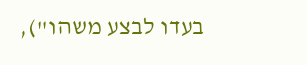בעדו לבצע משהו"),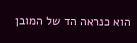הוא כנראה הד של המובן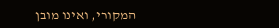המקורי, ואינו מובן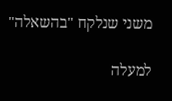משני שנלקח "בהשאלה"

למעלה